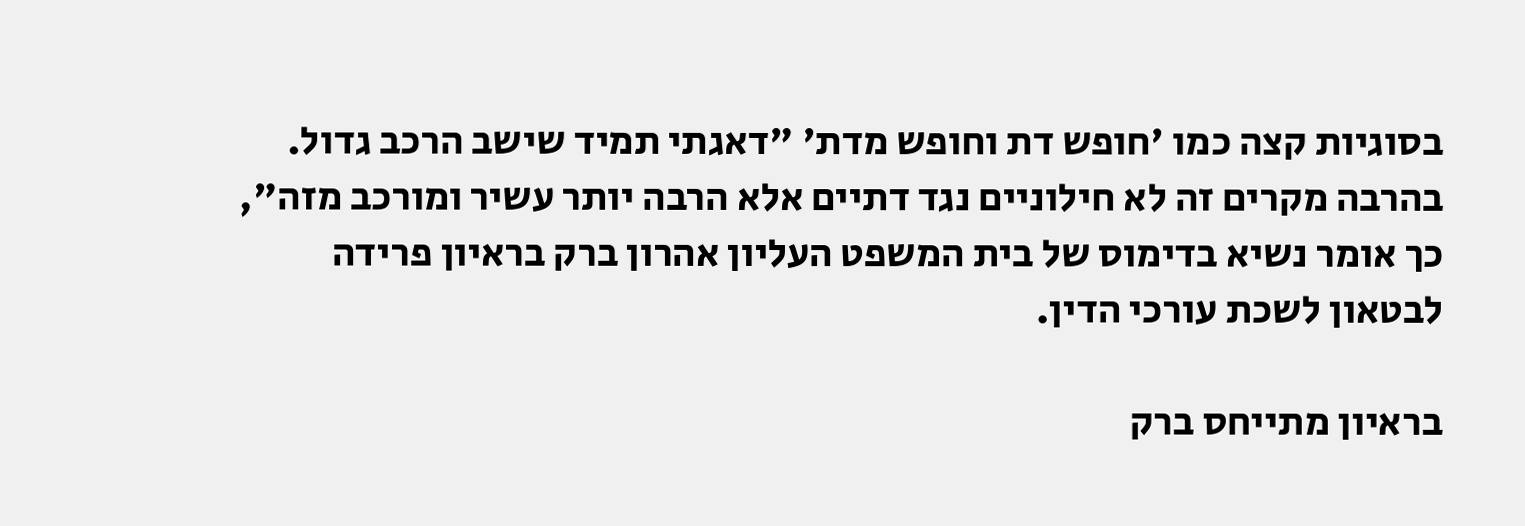בסוגיות קצה כמו 'חופש דת וחופש מדת' "דאגתי תמיד שישב הרכב גדול. בהרבה מקרים זה לא חילוניים נגד דתיים אלא הרבה יותר עשיר ומורכב מזה", כך אומר נשיא בדימוס של בית המשפט העליון אהרון ברק בראיון פרידה לבטאון לשכת עורכי הדין.

בראיון מתייחס ברק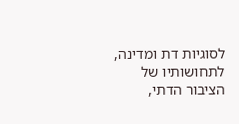לסוגיות דת ומדינה, לתחושותיו של הציבור הדתי,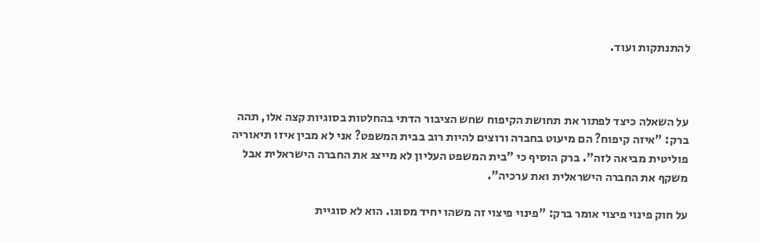להתנתקות ועוד.



על השאלה כיצד לפתור את תחושת הקיפוח שחש הציבור הדתי בהחלטות בסוגיות קצה אלו, תהה ברק: "איזה קיפוח? הם מיעוט בחברה ורוצים להיות רוב בבית המשפט? אני לא מבין איזו תיאוריה פוליטית מביאה לזה". ברק הוסיף כי "בית המשפט העליון לא מייצג את החברה הישראלית אבל משקף את החברה הישראלית ואת ערכיה".

על חוק פינוי פיצוי אומר ברק: "פינוי פיצוי זה משהו יחיד מסוגו. הוא לא סוגיית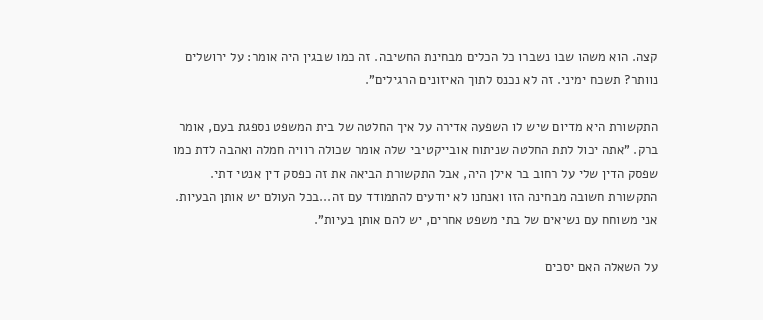קצה. הוא משהו שבו נשברו כל הכלים מבחינת החשיבה. זה כמו שבגין היה אומר: על ירושלים נוותר? תשכח ימיני. זה לא נכנס לתוך האיזונים הרגילים".

התקשורת היא מדיום שיש לו השפעה אדירה על איך החלטה של בית המשפט נספגת בעם, אומר ברק. "אתה יכול לתת החלטה שניתוח אובייקטיבי שלה אומר שכולה רוויה חמלה ואהבה לדת כמו שפסק הדין שלי על רחוב בר אילן היה, אבל התקשורת הביאה את זה כפסק דין אנטי דתי. התקשורת חשובה מבחינה הזו ואנחנו לא יודעים להתמודד עם זה...בכל העולם יש אותן הבעיות. אני משוחח עם נשיאים של בתי משפט אחרים, יש להם אותן בעיות".

על השאלה האם יסכים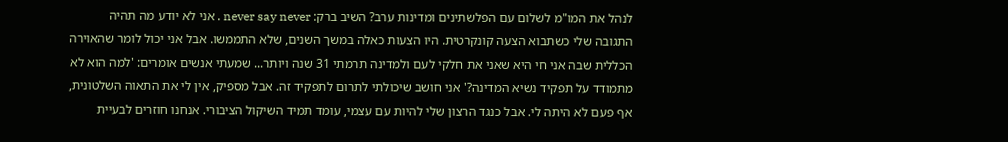לנהל את המו"מ לשלום עם הפלשתינים ומדינות ערב? השיב ברק: never say never . אני לא יודע מה תהיה התגובה שלי כשתבוא הצעה קונקרטית. היו הצעות כאלה במשך השנים, שלא התממשו. אבל אני יכול לומר שהאוירה הכללית שבה אני חי היא שאני את חלקי לעם ולמדינה תרמתי 31 שנה ויותר... שמעתי אנשים אומרים: 'למה הוא לא מתמודד על תפקיד נשיא המדינה?' אני חושב שיכולתי לתרום לתפקיד זה. אבל מספיק, אין לי את התאוה השלטונית, אף פעם לא היתה לי. אבל כנגד הרצון שלי להיות עם עצמי, עומד תמיד השיקול הציבורי. אנחנו חוזרים לבעיית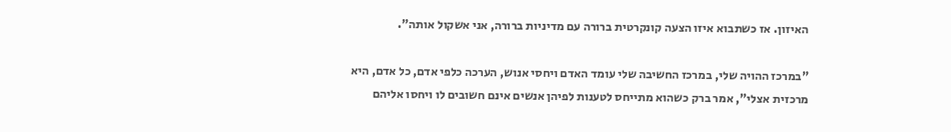האיזון. אז כשתבוא איזו הצעה קונקרטית ברורה עם מדיניות ברורה, אני אשקול אותה".

"במרכז ההויה שלי, במרכז החשיבה שלי עומד האדם ויחסי אנוש, הערכה כלפי אדם, כל אדם, היא מרכזית אצלי", אמר ברק כשהוא מתייחס לטענות לפיהן אנשים אינם חשובים לו ויחסו אליהם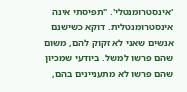'אינסטרומנטלי'. "תפיסתי אינה אינסטרומנטלית. דוקא כשישנם אנשים שאני לא זקוק להם, משום שהם פרשו למשל. ביודעי שמכיון שהם פרשו לא מתעניינים בהם,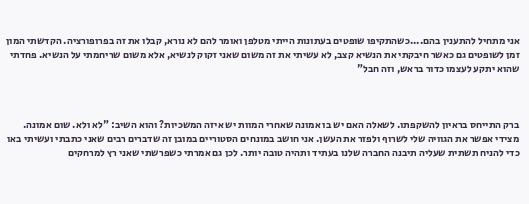אני מתחיל להתענין בהם....כשהתקיפו שופטים בעתונות הייתי מטלפן ואומר להם לא נורא, קבלו את זה בפרופורציה. הקדשתי המון זמן לשופטים גם כאשר חיבקתי את הנשיא קצב, לא עשיתי את זה משום שאני זקוק לנשיא, אלא משום שריחמתי על הנשיא. פחדתי שהוא יתקע לעצמו כדור בראש, וזה חבל"



ברק התייחס בראיון להשקפתו. לשאלה האם יש בו אמונה שאחרי המוות יש איזה המשכיות? והוא השיב: "לא ולא. שום אמונה. מצידי אפשר את הגוויה שלי לשרוף ולפזר את העשן. אני חושב במונחים הסטוריים במובן זה שדברים רבים שאני כתבתי ועשיתי באו כדי להניח תשתית שעליה תיבנה החברה שלנו בעתיד ותהיה טובה יותר. לכן גם אמרתי כשפרשתי שאני רץ למרחקים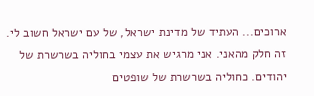ארוכים... העתיד של מדינת ישראל, של עם ישראל חשוב לי. זה חלק מהאני. אני מרגיש את עצמי בחוליה בשרשרת של יהודים. כחוליה בשרשרת של שופטים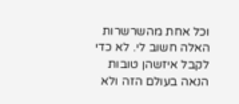וכל אחת מהשרשרות האלה חשוב לי. לא כדי לקבל איזשהן טובות הנאה בעולם הזה ולא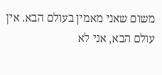משום שאני מאמין בעולם הבא. אין עולם הבא, אני לא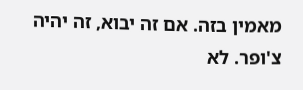מאמין בזה. אם זה יבוא, זה יהיה צ'ופר. לא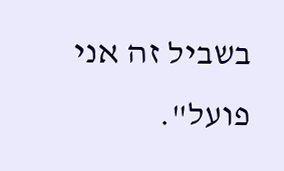בשביל זה אני פועל".